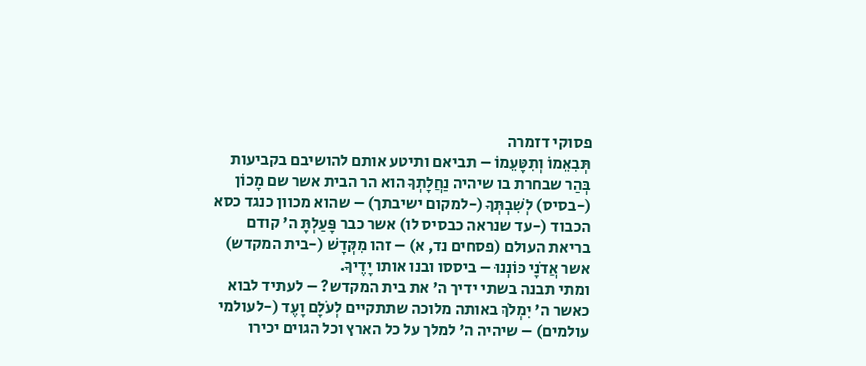פסוקי דזמרה
תְּבִאֵמוֹ וְתִטָּעֵמוֹ – תביאם ותיטע אותם להושיבם בקביעות בְּהַר שבחרת בו שיהיה נַחֲלָתְךָ הוא הר הבית אשר שם מָכוֹן (-בסיס) לְשִׁבְתְּךָ (-למקום ישיבתך) – שהוא מכוון כנגד כסא הכבוד (-עד שנראה כבסיס לו) אשר כבר פָּעַלְתָּ ה' קודם בריאת העולם (פסחים נד, א) – זהו מִקְּדָשׁ (-בית המקדש) אשר אֲדֹנָי כּוֹנְנוּ – ביססו ובנו אותו יָדֶיךָ.
ומתי תבנה בשתי ידיך ה' את בית המקדש? – לעתיד לבוא כאשר ה' יִמְלֹךְ באותה מלוכה שתתקיים לְעֹלָם וָעֶד (-לעולמי עולמים) – שיהיה ה' למלך על כל הארץ וכל הגוים יכירו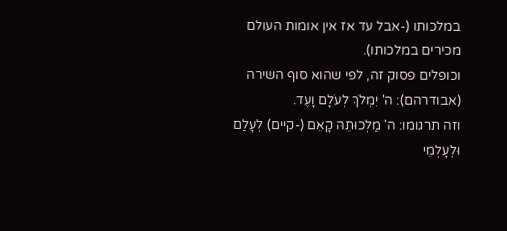במלכותו (-אבל עד אז אין אומות העולם מכירים במלכותו).
וכופלים פסוק זה, לפי שהוא סוף השירה (אבודרהם): ה' יִמְלֹךְ לְעֹלָם וָעֶד.
וזה תרגומו: ה' מַלְכוּתֵהּ קָאֵם (-קיים) לְעָלַם וּלְעָלְמֵי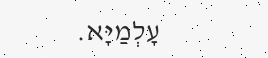עָלְמַיָּא.